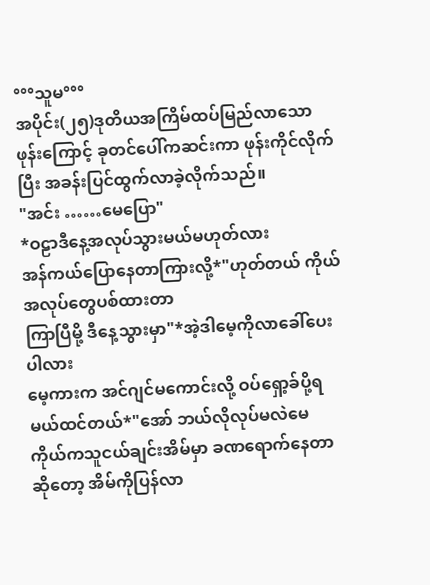°°°သူမ°°°
အပိုင်း(၂၅)ဒုတိယအကြိမ်ထပ်မြည်လာသောဖုန်းကြောင့် ခုတင်ပေါ်ကဆင်းကာ ဖုန်းကိုင်လိုက်ပြီး အခန်းပြင်ထွက်လာခဲ့လိုက်သည်။
"အင်း ……မေပြော"
*ဝဠာဒီနေ့အလုပ်သွားမယ်မဟုတ်လား
အန်ကယ်ပြောနေတာကြားလို့*"ဟုတ်တယ် ကိုယ်အလုပ်တွေပစ်ထားတာ
ကြာပြီမို့ ဒီနေ့သွားမှာ"*အဲ့ဒါမေ့ကိုလာခေါ်ပေးပါလား
မေ့ကားက အင်ဂျင်မကောင်းလို့ ဝပ်ရှော့ခ်ပို့ရမယ်ထင်တယ်*"အော် ဘယ်လိုလုပ်မလဲမေ
ကိုယ်ကသူငယ်ချင်းအိမ်မှာ ခဏရောက်နေတာဆိုတော့ အိမ်ကိုပြန်လာ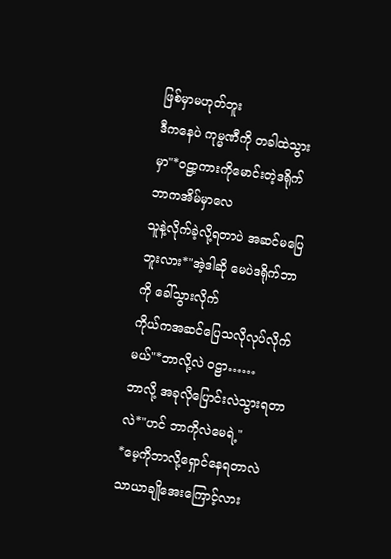ဖြစ်မှာမဟုတ်ဘူး
ဒီကနေပဲ ကုမ္မဏီကို တခါထဲသွားမှာ"*ဝဠာ့ကားကိုမောင်းတဲ့ဒရိုက်ဘာကအိမ်မှာလေ
သူနဲ့လိုက်ခဲ့လို့ရတာပဲ အဆင်မပြေဘူးလား*"အဲ့ဒါဆို မေပဲဒရိုက်ဘာကို ခေါ်သွားလိုက်
ကိုယ်ကအဆင်ပြေသလိုလုပ်လိုက်မယ်"*ဘာလို့လဲ ဝဠာ……
ဘာလို့ အခုလိုပြောင်းလဲသွားရတာလဲ*"ဟင် ဘာကိုလဲမေရဲ့"
*မေ့ကိုဘာလို့ရှောင်နေရတာလဲ
သာယာချိုအေးကြောင့်လား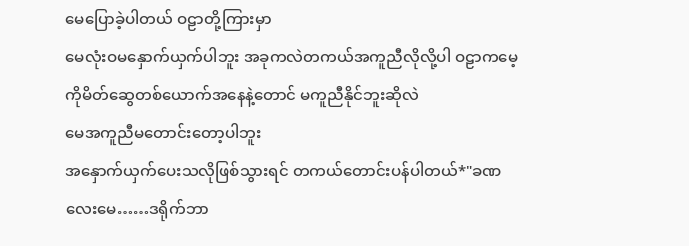မေပြောခဲ့ပါတယ် ဝဠာတို့ကြားမှာ
မေလုံးဝမနှောက်ယှက်ပါဘူး အခုကလဲတကယ်အကူညီလိုလို့ပါ ဝဠာကမေ့ကိုမိတ်ဆွေတစ်ယောက်အနေနဲ့တောင် မကူညီနိုင်ဘူးဆိုလဲ
မေအကူညီမတောင်းတော့ပါဘူး
အနှောက်ယှက်ပေးသလိုဖြစ်သွားရင် တကယ်တောင်းပန်ပါတယ်*"ခဏလေးမေ……ဒရိုက်ဘာ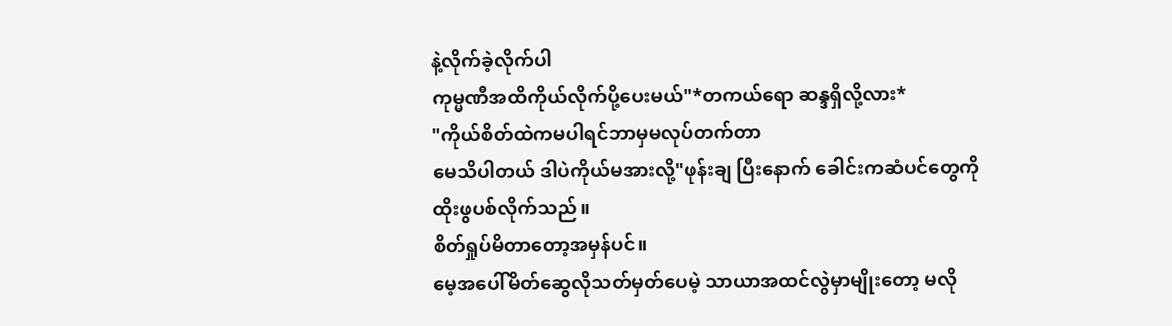နဲ့လိုက်ခဲ့လိုက်ပါ
ကုမ္မဏီအထိကိုယ်လိုက်ပို့ပေးမယ်"*တကယ်ရော ဆန္ဒရှိလို့လား*
"ကိုယ်စိတ်ထဲကမပါရင်ဘာမှမလုပ်တက်တာ
မေသိပါတယ် ဒါပဲကိုယ်မအားလို့"ဖုန်းချ ပြီးနောက် ခေါင်းကဆံပင်တွေကို
ထိုးဖွပစ်လိုက်သည်။
စိတ်ရှုပ်မိတာတော့အမှန်ပင်။
မေ့အပေါ်မိတ်ဆွေလိုသတ်မှတ်ပေမဲ့ သာယာအထင်လွဲမှာမျိုးတော့ မလို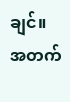ချင်။
အတက်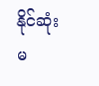နိုင်ဆုံး မ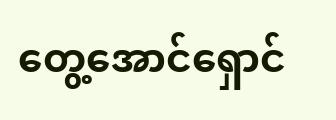တွေ့အောင်ရှောင်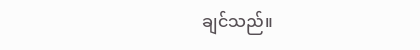ချင်သည်။